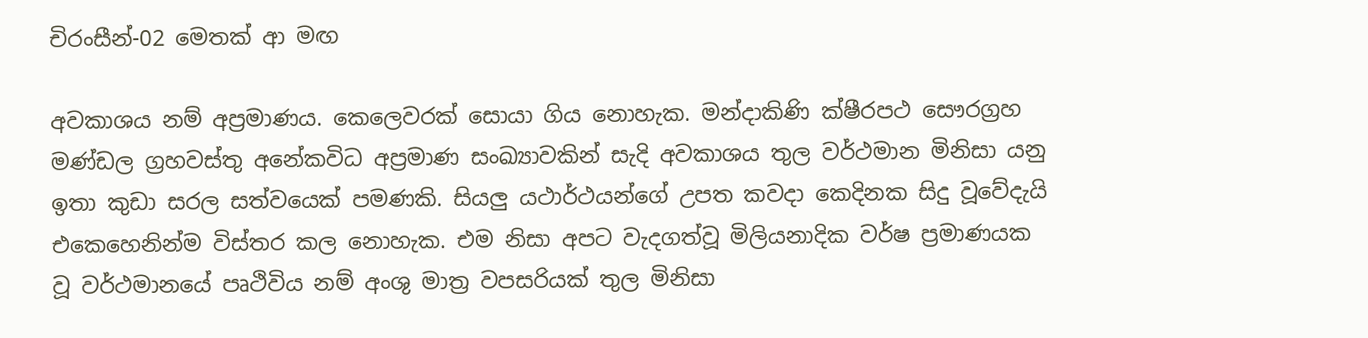චිරංසීන්-02 මෙතක් ආ මඟ

අවකාශය නම් අප්‍රමාණය. කෙලෙවරක් සොයා ගිය නොහැක. මන්දාකිණි ක්ෂීරපථ සෞරග්‍රහ මණ්ඩල ග්‍රහවස්තු අනේකවිධ අප්‍රමාණ සංඛ්‍යාවකින් සැදි අවකාශය තුල වර්ථමාන මිනිසා යනු ඉතා කුඩා සරල සත්වයෙක් පමණකි. සියලු යථාර්ථයන්ගේ උපත කවදා කෙදිනක සිදු වූවේදැයි එකෙහෙනින්ම විස්තර කල නොහැක. එම නිසා අපට වැදගත්වූ මිලියනාදික වර්ෂ ප්‍රමාණයක වූ වර්ථමානයේ පෘථිවිය නම් අංශු මාත්‍ර වපසරියක් තුල මිනිසා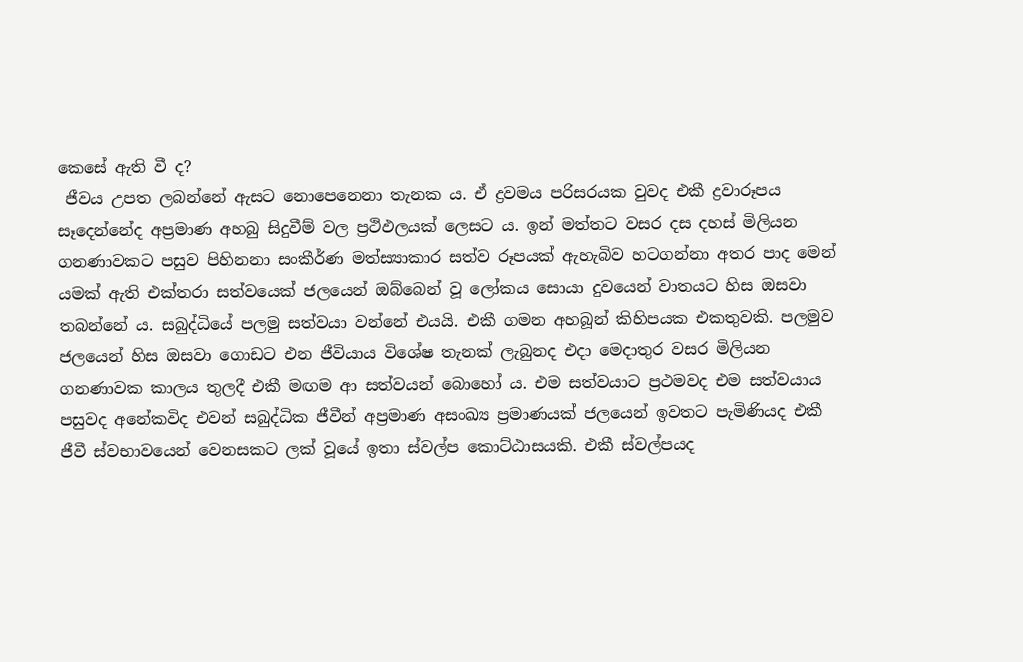කෙසේ ඇති වී ද?
 ජීවය උපත ලබන්නේ ඇසට නොපෙනෙනා තැනක ය. ඒ ද්‍රවමය පරිසරයක වුවද එකී ද්‍රවාරූපය සෑදෙන්නේද අප්‍රමාණ අහබු සිදුවීම් වල ප්‍රථිඵලයක් ලෙසට ය. ඉන් මත්තට වසර දස දහස් මිලියන ගනණාවකට පසුව පිහිනනා සංකීර්ණ මත්ස්‍යාකාර සත්ව රූපයක් ඇහැබිව හටගන්නා අතර පාද මෙන් යමක් ඇති එක්තරා සත්වයෙක් ජලයෙන් ඔබ්බෙන් වූ ලෝකය සොයා දුවයෙන් වාතයට හිස ඔසවා තබන්නේ ය. සබුද්ධියේ පලමු සත්වයා වන්නේ එයයි. එකී ගමන අහබූන් කිහිපයක එකතුවකි. පලමුව ජලයෙන් හිස ඔසවා ගොඩට එන ජීවියාය විශේෂ තැනක් ලැබුනද එදා මෙදාතුර වසර මිලියන ගනණාවක කාලය තුලදී එකී මඟම ආ සත්වයන් බොහෝ ය. එම සත්වයාට ප්‍රථමවද එම සත්වයාය පසුවද අනේකවිද එවන් සබුද්ධික ජීවීන් අප්‍රමාණ අසංඛ්‍ය ප්‍රමාණයක් ජලයෙන් ඉවතට පැමිණියද එකී ජීවී ස්වභාවයෙන් වෙනසකට ලක් වූයේ ඉතා ස්වල්ප කොට්ඨාසයකි. එකී ස්වල්පයද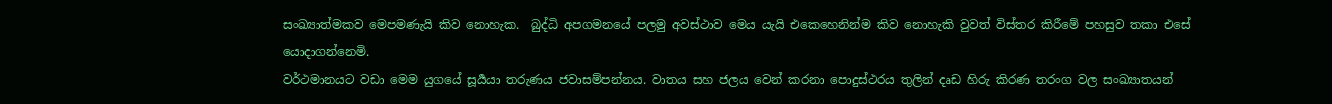සංඛ්‍යාත්මකව මෙපමණැයි කිව නොහැක.  බුද්ධි අපගමනයේ පලමු අවස්ථාව මෙය යැයි එකෙහෙනින්ම කිව නොහැකි වුවත් විස්තර කිරීමේ පහසුව තකා එසේ යොදාගන්නෙමි.
වර්ථමානයට වඩා මෙම යුගයේ සූර්‍යයා තරුණය ජවාසම්පන්නය. වාතය සහ ජලය වෙන් කරනා පොදුස්ථරය තුලින් දෘඩ හිරු කිරණ තරංග වල සංඛ්‍යාතයන්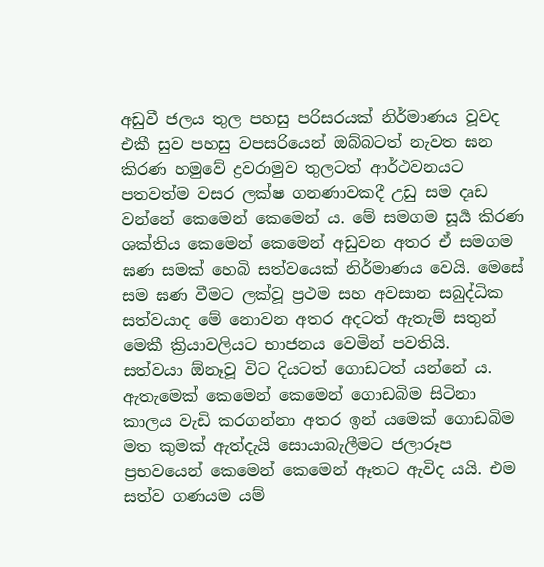අඩුවී ජලය තුල පහසු පරිසරයක් නිර්මාණය වූවද එකී සුව පහසු වපසරියෙන් ඔබ්බටත් නැවත ඝන කිරණ හමුවේ ද්‍රවරාමුව තුලටත් ආර්ථවනයට පතවත්ම වසර ලක්ෂ ගනණාවකදී උඩු සම දෘඩ වන්නේ කෙමෙන් කෙමෙන් ය. මේ සමගම සූර්‍ය කිරණ ශක්තිය කෙමෙන් කෙමෙන් අඩුවන අතර ඒ සමගම ඝණ සමක් හෙබි සත්වයෙක් නිර්මාණය වෙයි. මෙසේ සම ඝණ වීමට ලක්වූ ප්‍රථම සහ අවසාන සබුද්ධික සත්වයාද මේ නොවන අතර අදටත් ඇතැම් සතුන් මෙකී ක්‍රියාවලියට භාජනය වෙමින් පවතියි.
සත්වයා ඕනෑවූ විට දියටත් ගොඩටත් යන්නේ ය. ඇතැමෙක් කෙමෙන් කෙමෙන් ගොඩබිම සිටිනා කාලය වැඩි කරගන්නා අතර ඉන් යමෙක් ගොඩබිම මත කුමක් ඇත්දැයි සොයාබැලීමට ජලාරූප ප්‍රභවයෙන් කෙමෙන් කෙමෙන් ඈතට ඇවිද යයි. එම සත්ව ගණයම යම්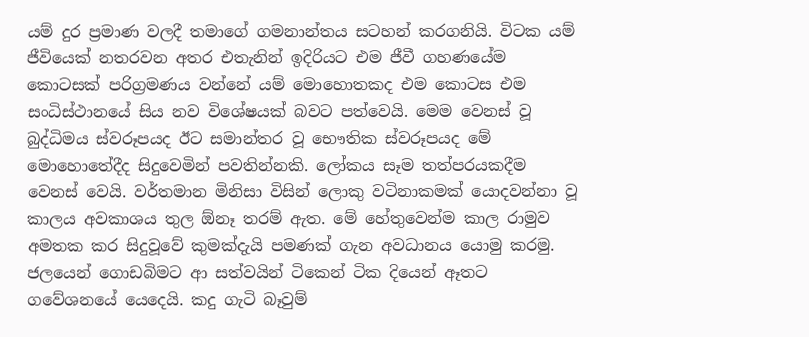යම් දුර ප්‍රමාණ වලදී තමාගේ ගමනාන්තය සටහන් කරගනියි. විටක යම් ජීවියෙක් නතරවන අතර එතැනින් ඉදිරියට එම ජීවී ගහණයේම කොටසක් පරිග්‍රමණය වන්නේ යම් මොහොතකද එම කොටස එම සංධිස්ථානයේ සිය නව විශේෂයක් බවට පත්වෙයි. මෙම වෙනස් වූ බුද්ධිමය ස්වරූපයද ඊට සමාන්තර වූ භෞතික ස්වරූපයද මේ මොහොතේදීද සිදුවෙමින් පවතින්නකි. ලෝකය සෑම තත්පරයකදීම වෙනස් වෙයි. වර්තමාන මිනිසා විසින් ලොකු වටිනාකමක් යොදවන්නා වූ කාලය අවකාශය තුල ඕනෑ තරම් ඇත. මේ හේතුවෙන්ම කාල රාමුව අමතක කර සිදුවූවේ කුමක්දැයි පමණක් ගැන අවධානය යොමු කරමු.
ජලයෙන් ගොඩබිමට ආ සත්වයින් ටිකෙන් ටික දියෙන් ඈතට ගවේශනයේ යෙදෙයි. කදු ගැටි බෑවුම්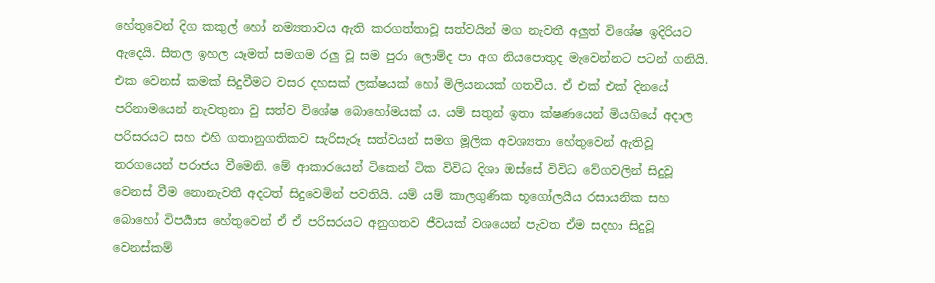හේතුවෙන් දිග කකුල් හෝ නම්‍යතාවය ඇති කරගත්තාවූ සත්වයින් මග නැවතී අලුත් විශේෂ ඉදිරියට ඇදෙයි. සීතල ඉහල යෑමත් සමගම රලු වූ සම පුරා ලොම්ද පා අග නියපොතුද මැවෙන්නට පටන් ගනියි. එක වෙනස් කමක් සිදුවීමට වසර දහසක් ලක්ෂයක් හෝ මිලියනයක් ගතවීය. ඒ එක් එක් දිනයේ පරිනාමයෙන් නැවතුනා වු සත්ව විශේෂ බොහෝමයක් ය. යම් සතුන් ඉතා ක්ෂණයෙන් මියගියේ අදාල පරිසරයට සහ එහි ගතානුගතිකව සැරිසැරූ සත්වයන් සමග මූලික අවශ්‍යතා හේතුවෙන් ඇතිවූ තරගයෙන් පරාජය වීමෙනි. මේ ආකාරයෙන් ටිකෙන් ටික විවිධ දිශා ඔස්සේ විවිධ වේගවලින් සිදුවූ වෙනස් වීම නොනැවතී අදටත් සිදුවෙමින් පවතියි. යම් යම් කාලගුණික භූගෝලයීය රසායනික සහ බොහෝ විපර්‍යාස හේතුවෙන් ඒ ඒ පරිසරයට අනුගතව ජීවයක් වශයෙන් පැවත ඒම සදහා සිදුවූ වෙනස්කම්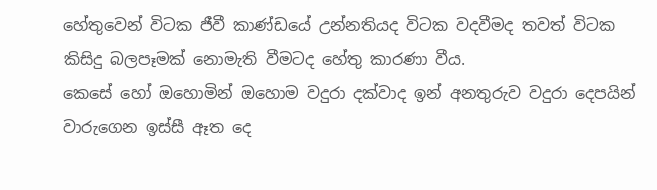හේතුවෙන් විටක ජීවී කාණ්ඩයේ උන්නතියද විටක වදවීමද තවත් විටක කිසිදු බලපෑමක් නොමැති වීමටද හේතු කාරණා වීය.
කෙසේ හෝ ඔහොමින් ඔහොම වදුරා දක්වාද ඉන් අනතුරුව වදුරා දෙපයින් වාරුගෙන ඉස්සී ඈත දෙ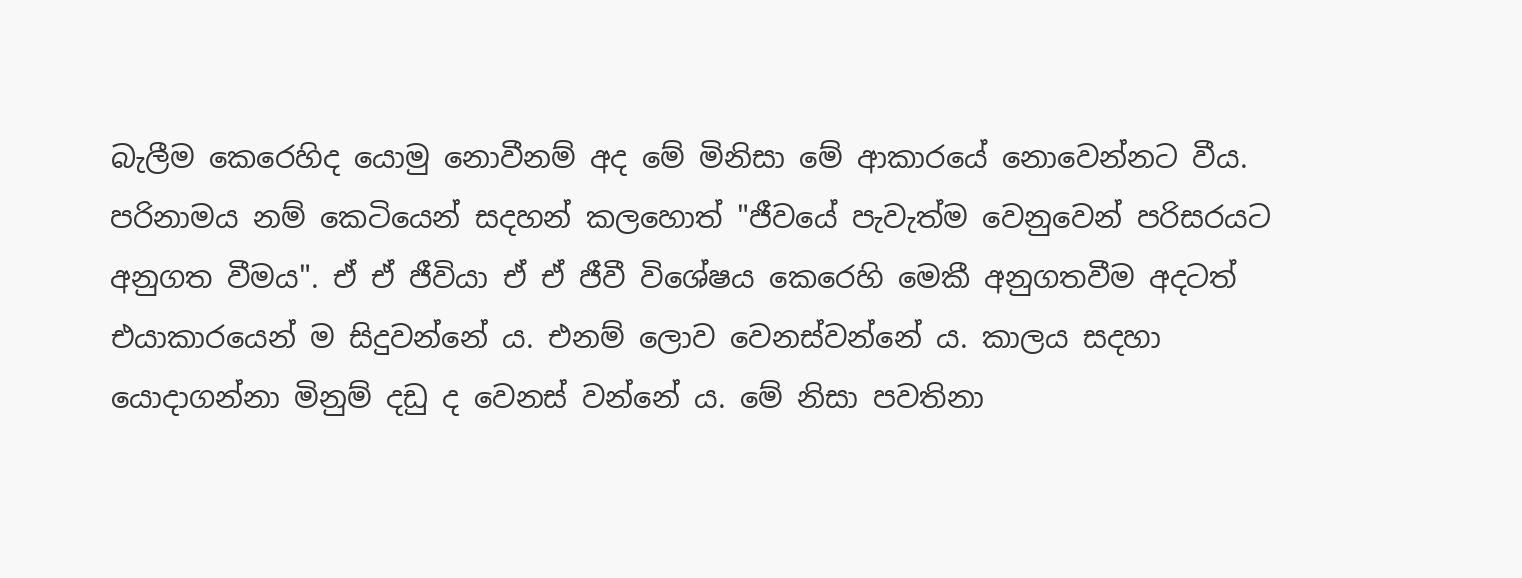බැලීම කෙරෙහිද යොමු නොවීනම් අද මේ මිනිසා මේ ආකාරයේ නොවෙන්නට වීය.
පරිනාමය නම් කෙටියෙන් සදහන් කලහොත් "ජීවයේ පැවැත්ම වෙනුවෙන් පරිසරයට අනුගත වීමය". ඒ ඒ ජීවියා ඒ ඒ ජීවී විශේෂය කෙරෙහි මෙකී අනුගතවීම අදටත් එයාකාරයෙන් ම සිදුවන්නේ ය. එනම් ලොව වෙනස්වන්නේ ය. කාලය සදහා යොදාගන්නා මිනුම් දඩු ද වෙනස් වන්නේ ය. මේ නිසා පවතිනා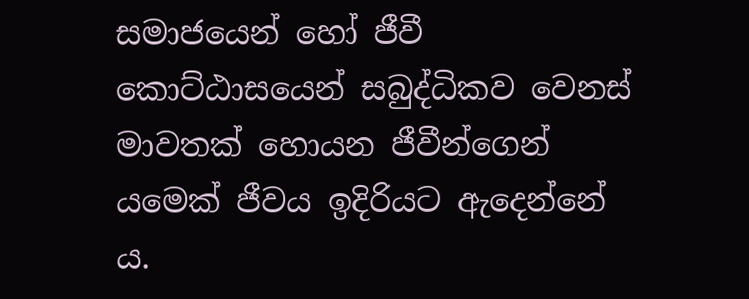සමාජයෙන් හෝ ජීවී කොට්ඨාසයෙන් සබුද්ධිකව වෙනස් මාවතක් හොයන ජීවීන්ගෙන් යමෙක් ජීවය ඉදිරියට ඇදෙන්නේ ය.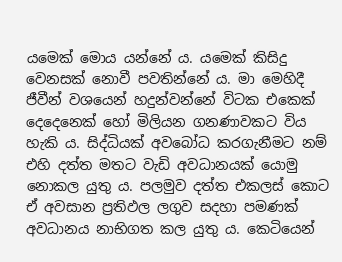යමෙක් මොය යන්නේ ය. යමෙක් කිසිදු වෙනසක් නොවී පවතින්නේ ය. මා මෙහිදී ජීවීන් වශයෙන් හදුන්වන්නේ විටක එකෙක් දෙදෙනෙක් හෝ මිලියන ගනණාවකට විය හැකි ය. සිද්ධියක් අවබෝධ කරගැනීමට නම් එහි දත්ත මතට වැඩි අවධානයක් යොමු නොකල යුතු ය. පලමුව දත්ත එකලස් කොට ඒ අවසාන ප්‍රතිඵල ලගුව සදහා පමණක් අවධානය නාභිගත කල යුතු ය. කෙටියෙන්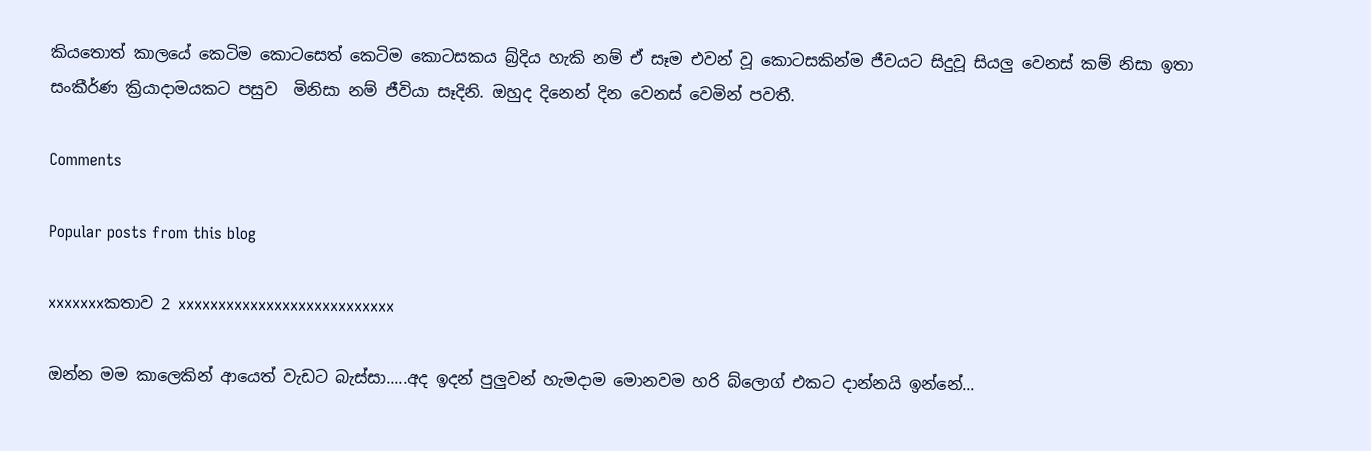කියතොත් කාලයේ කෙටිම කොටසෙත් කෙටිම කොටසකය බ්‍ර්දිය හැකි නම් ඒ සෑම එවන් වූ කොටසකින්ම ජීවයට සිදුවූ සියලු වෙනස් කම් නිසා ඉතා සංකීර්ණ ක්‍රියාදාමයකට පසුව  මිනිසා නම් ජීවියා සෑදිනි. ඔහුද දිනෙන් දින වෙනස් වෙමින් පවතී.

Comments

Popular posts from this blog

xxxxxxxකතාව 2 xxxxxxxxxxxxxxxxxxxxxxxxxxx

ඔන්න මම කාලෙකින් ආයෙත් වැඩට බැස්සා.....අද ඉදන් පුලුවන් හැමදාම මොනවම හරි බ්ලොග් එකට දාන්නයි ඉන්නේ...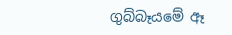ගුබ්බෑයමේ ඈ